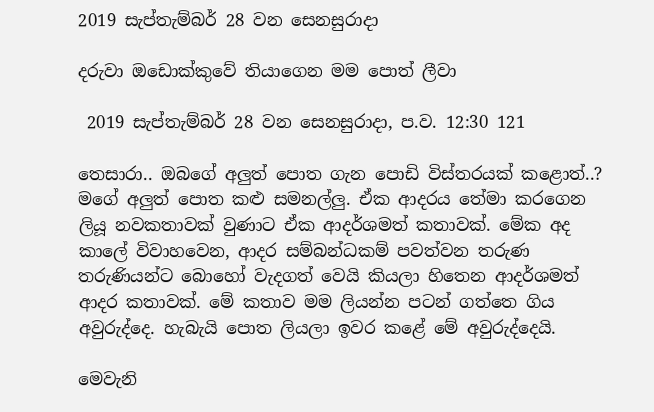2019 සැප්තැම්බර් 28 වන සෙනසුරාදා

දරුවා ඔඩොක්කුවේ තියාගෙන මම පොත් ලීවා

 2019 සැප්තැම්බර් 28 වන සෙනසුරාදා, ප.ව. 12:30 121

තෙසාරා.. ඔබගේ අලුත් පොත ගැන පොඩි විස්තරයක් කළොත්..?
මගේ අලුත් පොත කළු සමනල්ලු. ඒක ආදරය තේමා කරගෙන ලියූ නවකතාවක් වුණාට ඒක ආදර්ශමත් කතාවක්. මේක අද කාලේ විවාහවෙන, ආදර සම්බන්ධකම් පවත්වන තරුණ තරුණියන්ට බොහෝ වැදගත් වෙයි කියලා හිතෙන ආදර්ශමත් ආදර කතාවක්. මේ කතාව මම ලියන්න පටන් ගත්තෙ ගිය අවුරුද්දෙ. හැබැයි පොත ලියලා ඉවර කළේ මේ අවුරුද්දෙයි.

මෙවැනි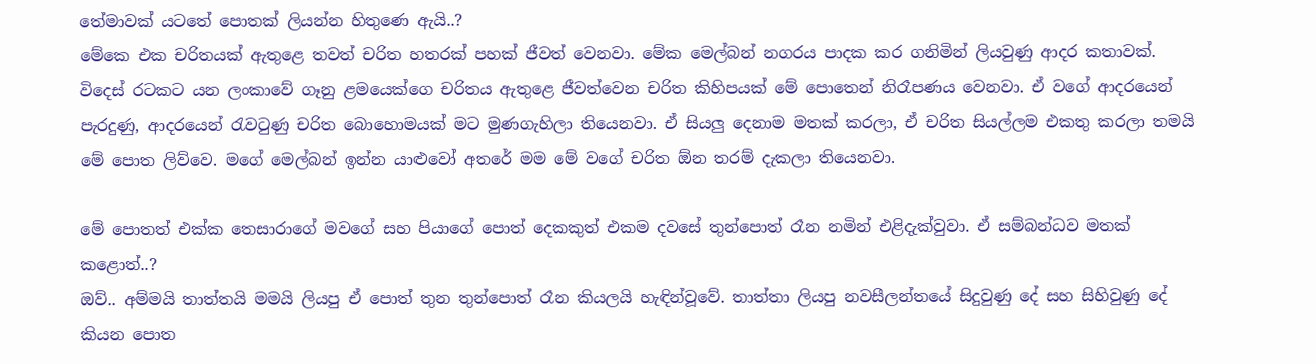තේමාවක් යටතේ පොතක් ලියන්න හිතුණෙ ඇයි..?
මේකෙ එක චරිතයක් ඇතුළෙ තවත් චරිත හතරක් පහක් ජීවත් වෙනවා. මේක මෙල්බන් නගරය පාදක කර ගනිමින් ලියවුණු ආදර කතාවක්. විදෙස් රටකට යන ලංකාවේ ගෑනු ළමයෙක්ගෙ චරිතය ඇතුළෙ ජීවත්වෙන චරිත කිහිපයක් මේ පොතෙන් නිරෑපණය වෙනවා. ඒ වගේ ආදරයෙන් පැරදුණු, ආදරයෙන් රැවටුණු චරිත බොහොමයක් මට මුණගැහිලා තියෙනවා. ඒ සියලු දෙනාම මතක් කරලා, ඒ චරිත සියල්ලම එකතු කරලා තමයි මේ පොත ලිව්වෙ. මගේ මෙල්බන් ඉන්න යාළුවෝ අතරේ මම මේ වගේ චරිත ඕන තරම් දැකලා තියෙනවා.

මේ පොතත් එක්ක තෙසාරාගේ මවගේ සහ පියාගේ පොත් දෙකකුත් එකම දවසේ තුන්පොත් රෑන නමින් එළිදැක්වුවා. ඒ සම්බන්ධව මතක් කළොත්..?
ඔව්.. අම්මයි තාත්තයි මමයි ලියපු ඒ පොත් තුන තුන්පොත් රෑන කියලයි හැඳින්වූවේ. තාත්තා ලියපු නවසීලන්තයේ සිදුවුණු දේ සහ සිහිවුණු දේ කියන පොත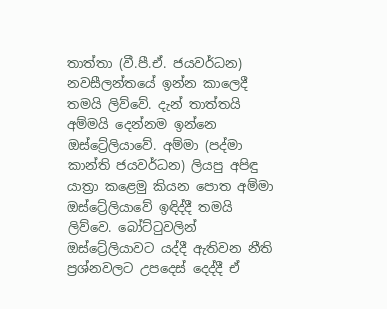තාත්තා (වී.පී.ඒ. ජයවර්ධන) නවසීලන්තයේ ඉන්න කාලෙදී තමයි ලිව්වේ. දැන් තාත්තයි අම්මයි දෙන්නම ඉන්නෙ ඔස්ට්‍රේලියාවේ. අම්මා (පද්මා කාන්ති ජයවර්ධන) ලියපු අපිඳු යාත්‍රා කළෙමු කියන පොත අම්මා ඔස්ට්‍රේලියාවේ ඉඳිද්දී තමයි ලිව්වෙ. බෝට්ටුවලින් ඔස්ට්‍රේලියාවට යද්දී ඇතිවන නීති ප්‍රශ්නවලට උපදෙස් දෙද්දී ඒ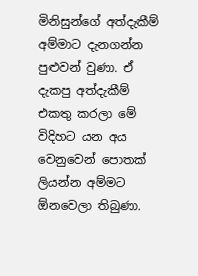මිනිසුන්ගේ අත්දැකීම් අම්මාට දැනගන්න පුළුවන් වුණා. ඒ දැකපු අත්දැකීම් එකතු කරලා මේ විදිහට යන අය වෙනුවෙන් පොතක් ලියන්න අම්මට ඕනවෙලා තිබුණා.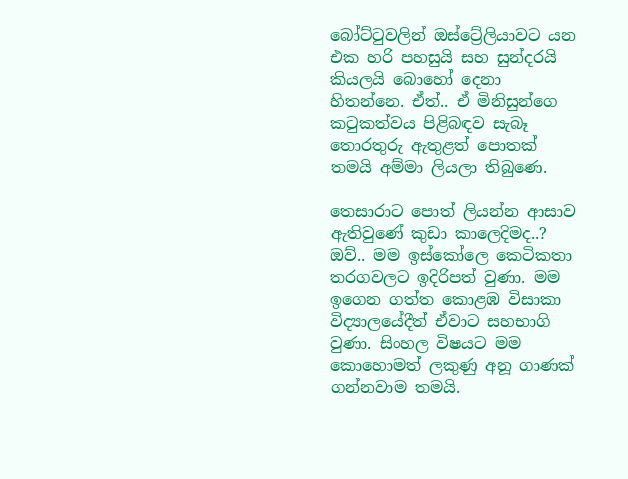බෝට්ටුවලින් ඔස්ට්‍රේලියාවට යන එක හරි පහසුයි සහ සුන්දරයි කියලයි බොහෝ දෙනා හිතන්නෙ. ඒත්.. ඒ මිනිසුන්ගෙ කටුකත්වය පිළිබඳව සැබෑ තොරතුරු ඇතුළත් පොතක් තමයි අම්මා ලියලා තිබුණෙ.

තෙසාරාට පොත් ලියන්න ආසාව ඇතිවුණේ කුඩා කාලෙදිමද..?
ඔව්.. මම ඉස්කෝලෙ කෙටිකතා තරගවලට ඉදිරිපත් වුණා. මම ඉගෙන ගත්ත කොළඹ විසාකා විද්‍යාලයේදීත් ඒවාට සහභාගි වුණා. සිංහල විෂයට මම කොහොමත් ලකුණු අනූ ගාණක් ගන්නවාම තමයි.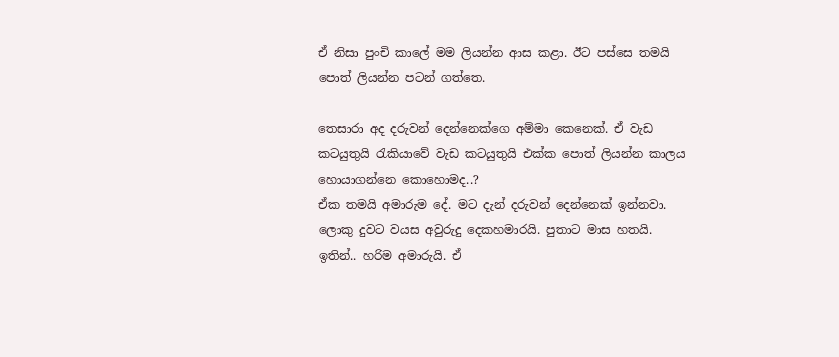ඒ නිසා පුංචි කාලේ මම ලියන්න ආස කළා. ඊට පස්සෙ තමයි පොත් ලියන්න පටන් ගත්තෙ.

තෙසාරා අද දරුවන් දෙන්නෙක්ගෙ අම්මා කෙනෙක්. ඒ වැඩ කටයුතුයි රැකියාවේ වැඩ කටයුතුයි එක්ක පොත් ලියන්න කාලය හොයාගන්නෙ කොහොමද..?
ඒක තමයි අමාරුම දේ. මට දැන් දරුවන් දෙන්නෙක් ඉන්නවා. ලොකු දුවට වයස අවුරුදු දෙකහමාරයි. පුතාට මාස හතයි. ඉතින්.. හරිම අමාරුයි. ඒ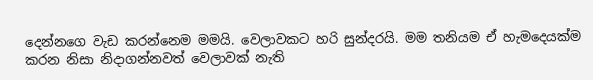දෙන්නගෙ වැඩ කරන්නෙම මමයි. වෙලාවකට හරි සුන්දරයි. මම තනියම ඒ හැමදෙයක්ම කරන නිසා නිදාගන්නවත් වෙලාවක් නැති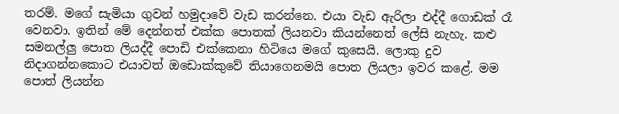තරම්. මගේ සැමියා ගුවන් හමුදාවේ වැඩ කරන්නෙ. එයා වැඩ ඇරිලා එද්දී ගොඩක් රෑ වෙනවා. ඉතින් මේ දෙන්නත් එක්ක පොතක් ලියනවා කියන්නෙත් ලේසි නැහැ. කළු සමනල්ලු පොත ලියද්දී පොඩි එක්කෙනා හිටියෙ මගේ කුසෙයි. ලොකු දුව නිදාගන්නකොට එයාවත් ඔඩොක්කුවේ තියාගෙනමයි පොත ලියලා ඉවර කළේ. මම පොත් ලියන්න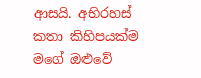ආසයි. අභිරහස් කතා කිහිපයක්ම මගේ ඔළුවේ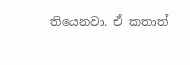තියෙනවා. ඒ කතාත්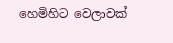හෙමිහිට වෙලාවක්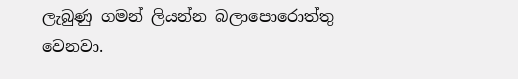ලැබුණු ගමන් ලියන්න බලාපොරොත්තු වෙනවා.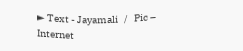► Text - Jayamali   /   Pic – Internet